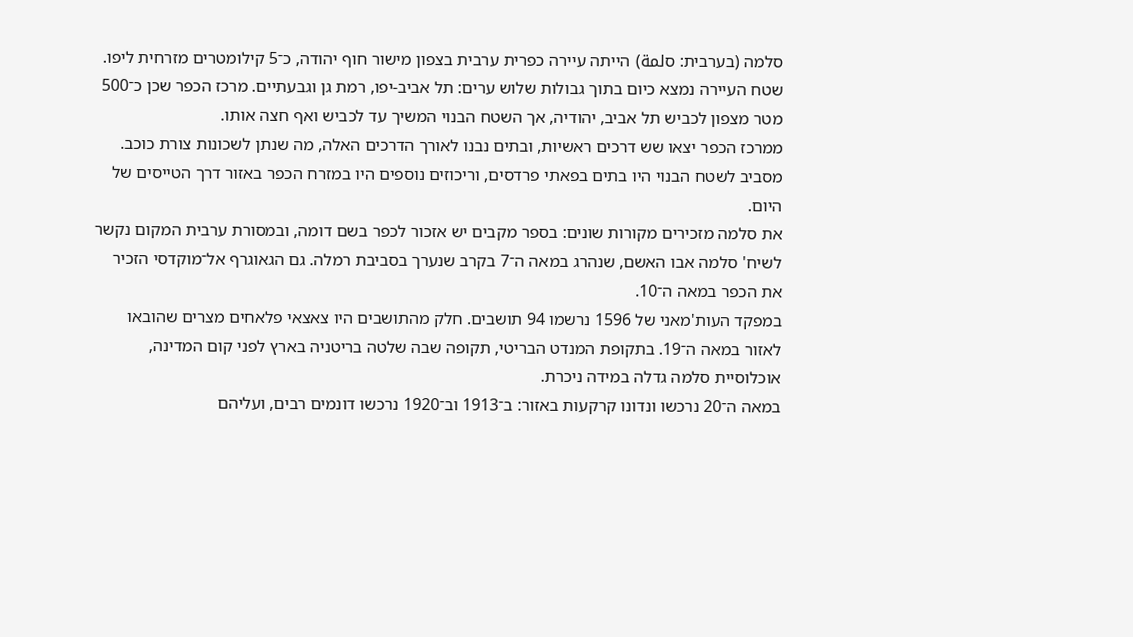סלמה (בערבית: סلمة) הייתה עיירה כפרית ערבית בצפון מישור חוף יהודה, כ־5 קילומטרים מזרחית ליפו. שטח העיירה נמצא כיום בתוך גבולות שלוש ערים: תל אביב-יפו, רמת גן וגבעתיים. מרכז הכפר שכן כ־500 מטר מצפון לכביש תל אביב, יהודיה, אך השטח הבנוי המשיך עד לכביש ואף חצה אותו.
ממרכז הכפר יצאו שש דרכים ראשיות, ובתים נבנו לאורך הדרכים האלה, מה שנתן לשכונות צורת כוכב. מסביב לשטח הבנוי היו בתים בפאתי פרדסים, וריכוזים נוספים היו במזרח הכפר באזור דרך הטייסים של היום.
את סלמה מזכירים מקורות שונים: בספר מקבים יש אזכור לכפר בשם דומה, ובמסורת ערבית המקום נקשר לשיח' סלמה אבו האשם, שנהרג במאה ה־7 בקרב שנערך בסביבת רמלה. גם הגאוגרף אל־מוקדסי הזכיר את הכפר במאה ה־10.
במפקד העות'מאני של 1596 נרשמו 94 תושבים. חלק מהתושבים היו צאצאי פלאחים מצרים שהובאו לאזור במאה ה־19. בתקופת המנדט הבריטי, תקופה שבה שלטה בריטניה בארץ לפני קום המדינה, אוכלוסיית סלמה גדלה במידה ניכרת.
במאה ה־20 נרכשו ונדונו קרקעות באזור: ב־1913 וב־1920 נרכשו דונמים רבים, ועליהם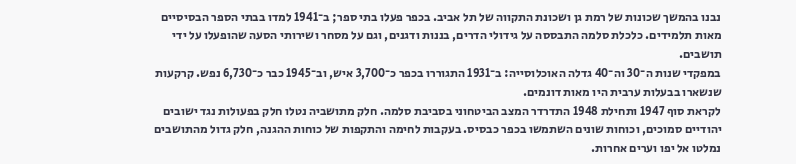נבנו בהמשך שכונות של רמת גן ושכונת התקווה של תל אביב. בכפר פעלו בתי ספר; ב־1941 למדו בבתי הספר הבסיסיים מאות תלמידים. כלכלת סלמה התבססה על גידולי הדרים, בננות ודגנים, וגם על מסחר ושירותי הסעה שהופעלו על ידי תושבים.
במפקדי שנות ה־30 וה־40 גדלה האוכלוסייה: ב־1931 התגוררו בכפר כ־3,700 איש, וב־1945 כבר כ־6,730 נפש. קרקעות שנשארו בבעלות ערבית היו מאות דונמים.
לקראת סוף 1947 ותחילת 1948 התדרדר המצב הביטחוני בסביבת סלמה. חלק מתושביה נטלו חלק בפעולות נגד ישובים יהודיים סמוכים, וכוחות שונים השתמשו בכפר כבסיס. בעקבות לחימה והתקפות של כוחות ההגנה, חלק גדול מהתושבים נמלטו אל יפו וערים אחרות.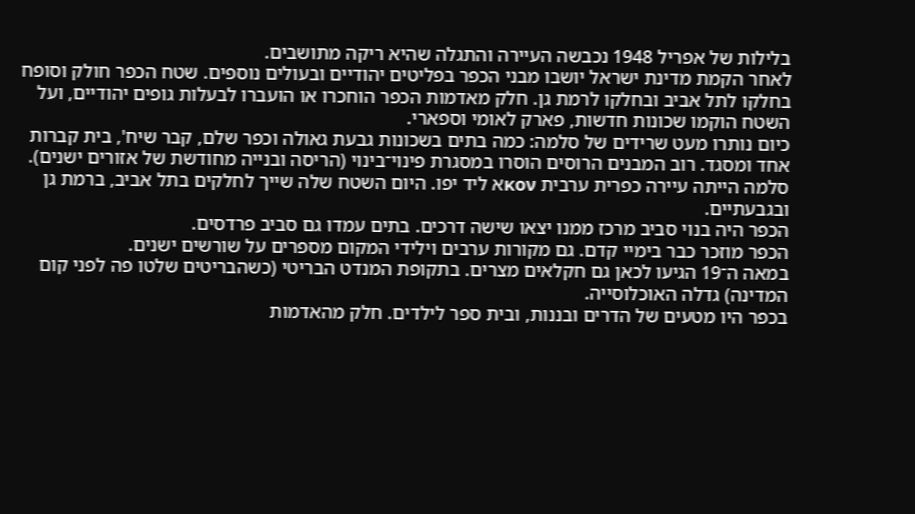בלילות של אפריל 1948 נכבשה העיירה והתגלה שהיא ריקה מתושבים.
לאחר הקמת מדינת ישראל יושבו מבני הכפר בפליטים יהודיים ובעולים נוספים. שטח הכפר חולק וסופח בחלקו לתל אביב ובחלקו לרמת גן. חלק מאדמות הכפר הוחכרו או הועברו לבעלות גופים יהודיים, ועל השטח הוקמו שכונות חדשות, פארק לאומי וספארי.
כיום נותרו מעט שרידים של סלמה: כמה בתים בשכונות גבעת גאולה וכפר שלם, קבר שיח', בית קברות אחד ומסגד. רוב המבנים הרוסים הוסרו במסגרת פינוי־בינוי (הריסה ובנייה מחודשת של אזורים ישנים).
סלמה הייתה עיירה כפרית ערבית κονא ליד יפו. היום השטח שלה שייך לחלקים בתל אביב, ברמת גן ובגבעתיים.
הכפר היה בנוי סביב מרכז ממנו יצאו שישה דרכים. בתים עמדו גם סביב פרדסים.
הכפר מוזכר כבר בימיי קדם. גם מקורות ערבים וילידי המקום מספרים על שורשים ישנים.
במאה ה־19 הגיעו לכאן גם חקלאים מצרים. בתקופת המנדט הבריטי (כשהבריטים שלטו פה לפני קום המדינה) גדלה האוכלוסייה.
בכפר היו מטעים של הדרים ובננות, ובית ספר לילדים. חלק מהאדמות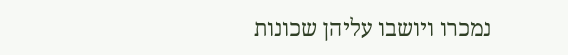נמכרו ויושבו עליהן שכונות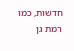חדשות, כמו רמת גן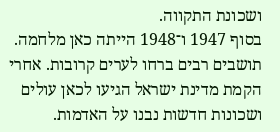ושכונת התקווה.
בסוף 1947 ו־1948 הייתה כאן מלחמה. תושבים רבים ברחו לערים קרובות. אחרי הקמת מדינת ישראל הגיעו לכאן עולים ושכונות חדשות נבנו על האדמות.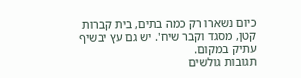כיום נשארו רק כמה בתים, בית קברות קטן, מסגד וקבר שיח'. יש גם עץ יבשיף עתיק במקום.
תגובות גולשים